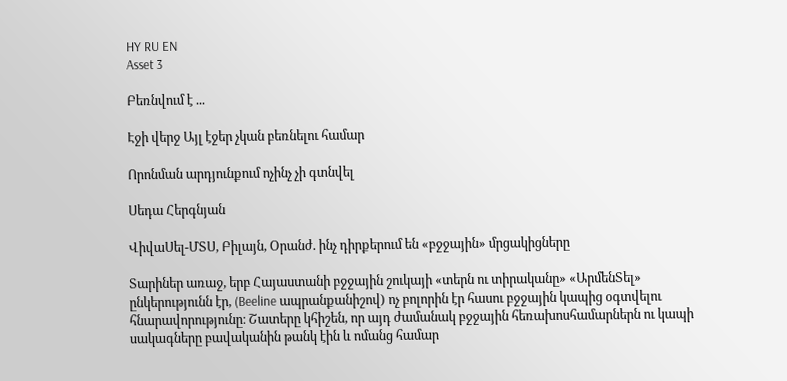HY RU EN
Asset 3

Բեռնվում է ...

Էջի վերջ Այլ էջեր չկան բեռնելու համար

Որոնման արդյունքում ոչինչ չի գտնվել

Սեդա Հերգնյան

ՎիվաՍել-ՄՏՍ, Բիլայն, Օրանժ. ինչ դիրքերում են «բջջային» մրցակիցները

Տարիներ առաջ, երբ Հայաստանի բջջային շուկայի «տերն ու տիրականը» «ԱրմենՏել» ընկերությունն էր, (Beeline ապրանքանիշով) ոչ բոլորին էր հասու բջջային կապից օգտվելու հնարավորությունը։ Շատերը կհիշեն, որ այդ ժամանակ բջջային հեռախոսհամարներն ու կապի սակագները բավականին թանկ էին և ոմանց համար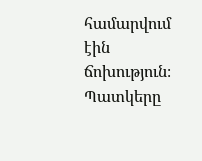համարվում էին ճոխություն։ Պատկերը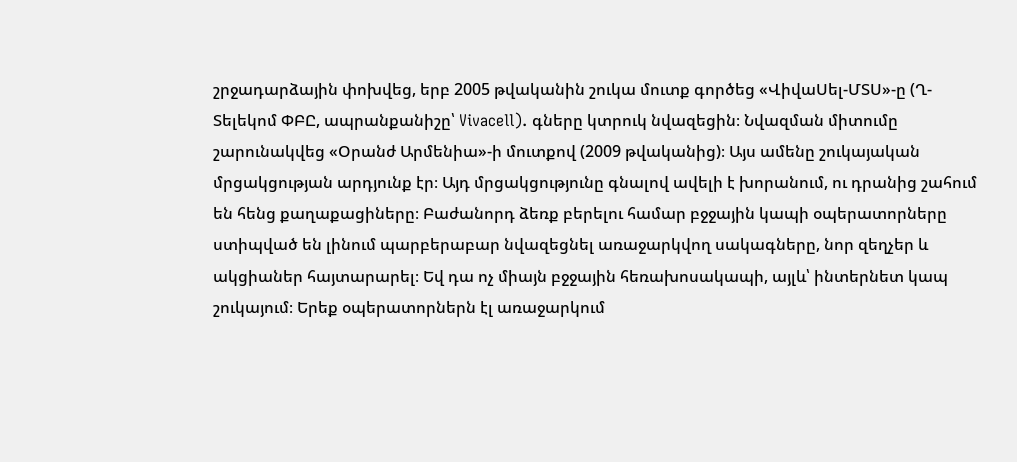շրջադարձային փոխվեց, երբ 2005 թվականին շուկա մուտք գործեց «ՎիվաՍել-ՄՏՍ»-ը (Ղ-Տելեկոմ ՓԲԸ, ապրանքանիշը՝ Vivacell). գները կտրուկ նվազեցին։ Նվազման միտումը շարունակվեց «Օրանժ Արմենիա»-ի մուտքով (2009 թվականից)։ Այս ամենը շուկայական մրցակցության արդյունք էր։ Այդ մրցակցությունը գնալով ավելի է խորանում, ու դրանից շահում են հենց քաղաքացիները։ Բաժանորդ ձեռք բերելու համար բջջային կապի օպերատորները ստիպված են լինում պարբերաբար նվազեցնել առաջարկվող սակագները, նոր զեղչեր և ակցիաներ հայտարարել։ Եվ դա ոչ միայն բջջային հեռախոսակապի, այլև՝ ինտերնետ կապ շուկայում։ Երեք օպերատորներն էլ առաջարկում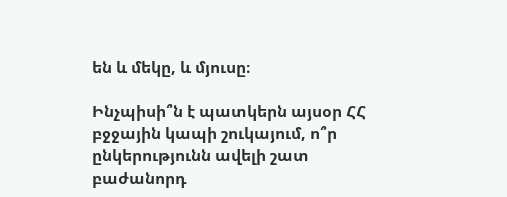են և մեկը, և մյուսը։

Ինչպիսի՞ն է պատկերն այսօր ՀՀ բջջային կապի շուկայում, ո՞ր ընկերությունն ավելի շատ բաժանորդ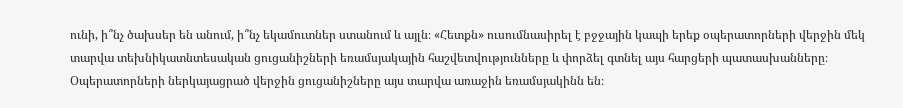ունի, ի՞նչ ծախսեր են անում, ի՞նչ եկամուտներ ստանում և այլն։ «Հետքն» ուսումնասիրել է բջջային կապի երեք օպերատորների վերջին մեկ տարվա տեխնիկատնտեսական ցուցանիշների եռամսյակային հաշվետվությունները և փորձել գտնել այս հարցերի պատասխանները։ Օպերատորների ներկայացրած վերջին ցուցանիշները այս տարվա առաջին եռամսյակինն են։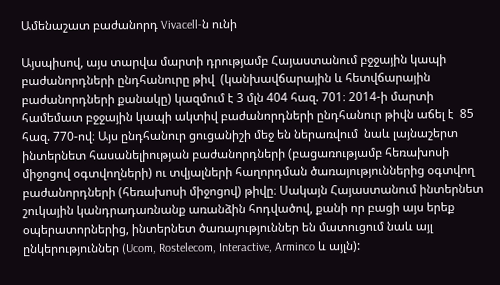Ամենաշատ բաժանորդ Vivacell-ն ունի

Այսպիսով, այս տարվա մարտի դրությամբ Հայաստանում բջջային կապի բաժանորդների ընդհանուրը թիվ  (կանխավճարային և հետվճարային բաժանորդների քանակը) կազմում է 3 մլն 404 հազ. 701։ 2014-ի մարտի համեմատ բջջային կապի ակտիվ բաժանորդների ընդհանուր թիվն աճել է  85 հազ. 770-ով։ Այս ընդհանուր ցուցանիշի մեջ են ներառվում  նաև լայնաշերտ ինտերնետ հասանելիության բաժանորդների (բացառությամբ հեռախոսի միջոցով օգտվողների) ու տվյալների հաղորդման ծառայություններից օգտվող բաժանորդների (հեռախոսի միջոցով) թիվը։ Սակայն Հայաստանում ինտերնետ շուկային կանդրադառնանք առանձին հոդվածով, քանի որ բացի այս երեք օպերատորներից, ինտերնետ ծառայություններ են մատուցում նաև այլ ընկերություններ (Ucom, Rostelecom, Interactive, Arminco և այլն):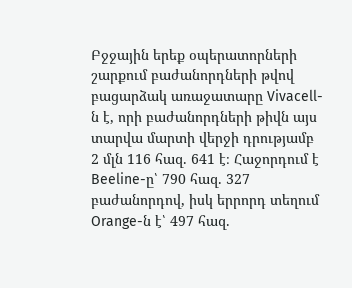Բջջային երեք օպերատորների շարքում բաժանորդների թվով բացարձակ առաջատարը Vivacell-ն է, որի բաժանորդների թիվն այս տարվա մարտի վերջի դրությամբ 2 մլն 116 հազ. 641 է։ Հաջորդում է Beeline-ը՝ 790 հազ. 327 բաժանորդով, իսկ երրորդ տեղում Orange-ն է՝ 497 հազ.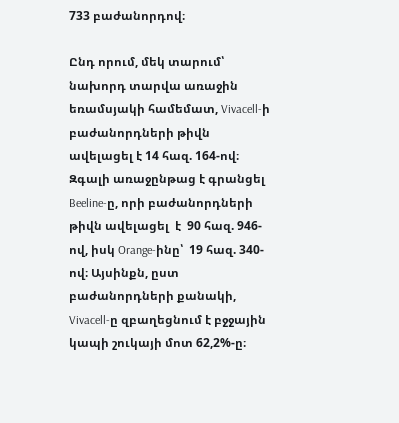733 բաժանորդով։

Ընդ որում, մեկ տարում՝ նախորդ տարվա առաջին եռամսյակի համեմատ, Vivacell-ի բաժանորդների թիվն ավելացել է 14 հազ. 164-ով։ Զգալի առաջընթաց է գրանցել  Beeline-ը, որի բաժանորդների թիվն ավելացել  է  90 հազ. 946-ով, իսկ Orange-ինը՝  19 հազ. 340-ով։ Այսինքն, ըստ բաժանորդների քանակի, Vivacell-ը զբաղեցնում է բջջային կապի շուկայի մոտ 62,2%-ը։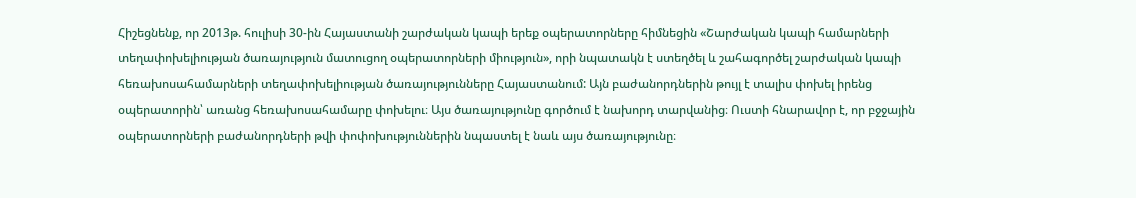Հիշեցնենք, որ 2013թ. հուլիսի 30-ին Հայաստանի շարժական կապի երեք օպերատորները հիմնեցին «Շարժական կապի համարների տեղափոխելիության ծառայություն մատուցող օպերատորների միություն», որի նպատակն է ստեղծել և շահագործել շարժական կապի հեռախոսահամարների տեղափոխելիության ծառայությունները Հայաստանում: Այն բաժանորդներին թույլ է տալիս փոխել իրենց օպերատորին՝ առանց հեռախոսահամարը փոխելու։ Այս ծառայությունը գործում է նախորդ տարվանից։ Ուստի հնարավոր է, որ բջջային օպերատորների բաժանորդների թվի փոփոխություններին նպաստել է նաև այս ծառայությունը։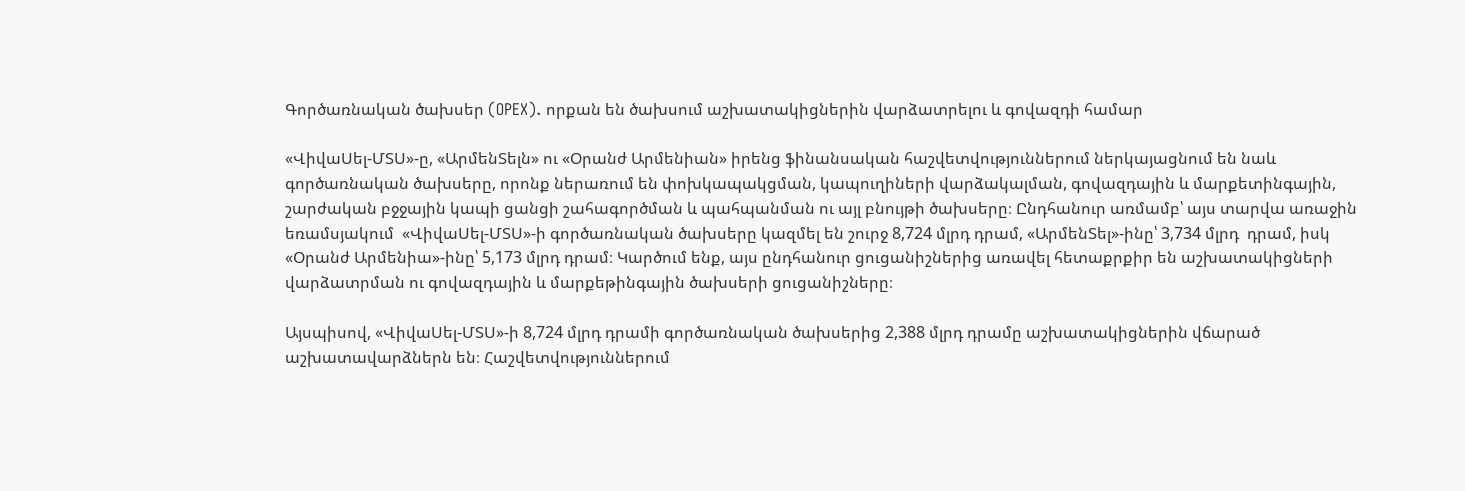Գործառնական ծախսեր (OPEX). որքան են ծախսում աշխատակիցներին վարձատրելու և գովազդի համար

«ՎիվաՍել-ՄՏՍ»-ը, «ԱրմենՏելն» ու «Օրանժ Արմենիան» իրենց ֆինանսական հաշվետվություններում ներկայացնում են նաև գործառնական ծախսերը, որոնք ներառում են փոխկապակցման, կապուղիների վարձակալման, գովազդային և մարքետինգային, շարժական բջջային կապի ցանցի շահագործման և պահպանման ու այլ բնույթի ծախսերը։ Ընդհանուր առմամբ՝ այս տարվա առաջին եռամսյակում  «ՎիվաՍել-ՄՏՍ»-ի գործառնական ծախսերը կազմել են շուրջ 8,724 մլրդ դրամ, «ԱրմենՏել»-ինը՝ 3,734 մլրդ  դրամ, իսկ «Օրանժ Արմենիա»-ինը՝ 5,173 մլրդ դրամ։ Կարծում ենք, այս ընդհանուր ցուցանիշներից առավել հետաքրքիր են աշխատակիցների վարձատրման ու գովազդային և մարքեթինգային ծախսերի ցուցանիշները։

Այսպիսով, «ՎիվաՍել-ՄՏՍ»-ի 8,724 մլրդ դրամի գործառնական ծախսերից 2,388 մլրդ դրամը աշխատակիցներին վճարած  աշխատավարձներն են։ Հաշվետվություններում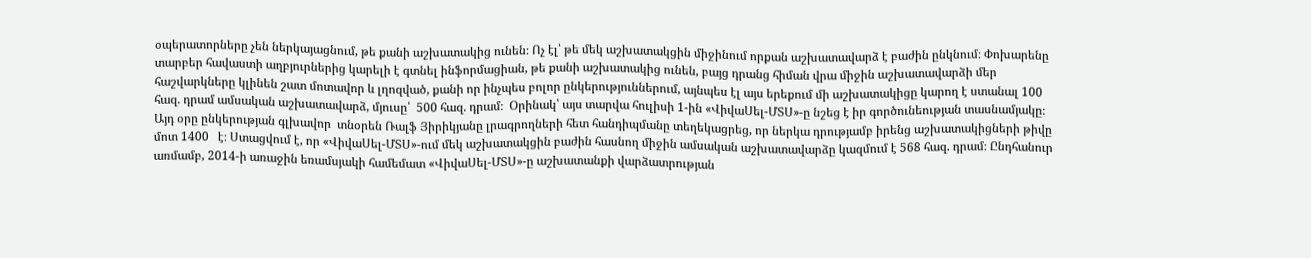օպերատորները չեն ներկայացնում, թե քանի աշխատակից ունեն։ Ոչ էլ՝ թե մեկ աշխատակցին միջինում որքան աշխատավարձ է բաժին ընկնում։ Փոխարենը տարբեր հավաստի աղբյուրներից կարելի է գտնել ինֆորմացիան, թե քանի աշխատակից ունեն, բայց դրանց հիման վրա միջին աշխատավարձի մեր հաշվարկները կլինեն շատ մոտավոր և լղոզված, քանի որ ինչպես բոլոր ընկերություններում, այնպես էլ այս երեքում մի աշխատակիցը կարող է ստանալ 100 հազ. դրամ ամսական աշխատավարձ, մյուսը՝  500 հազ. դրամ։  Օրինակ՝ այս տարվա հուլիսի 1-ին «ՎիվաՍել-ՄՏՍ»-ը նշեց է իր գործունեության տասնամյակը։ Այդ օրը ընկերության գլխավոր  տնօրեն Ռալֆ Յիրիկյանը լրագրողների հետ հանդիպմանը տեղեկացրեց, որ ներկա դրությամբ իրենց աշխատակիցների թիվը մոտ 1400   է։ Ստացվում է, որ «ՎիվաՍել-ՄՏՍ»-ում մեկ աշխատակցին բաժին հասնող միջին ամսական աշխատավարձը կազմում է 568 հազ. դրամ։ Ընդհանուր առմամբ, 2014-ի առաջին եռամսյակի համեմատ «ՎիվաՍել-ՄՏՍ»-ը աշխատանքի վարձատրության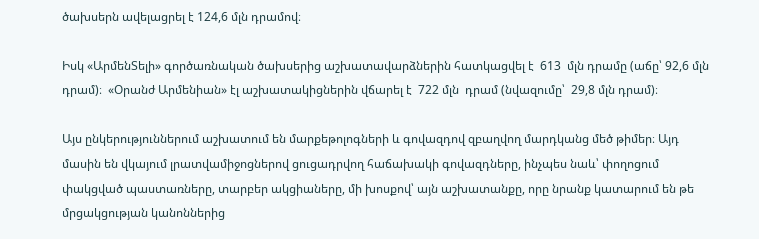ծախսերն ավելացրել է 124,6 մլն դրամով։

Իսկ «ԱրմենՏելի» գործառնական ծախսերից աշխատավարձներին հատկացվել է  613  մլն դրամը (աճը՝ 92,6 մլն դրամ)։  «Օրանժ Արմենիան» էլ աշխատակիցներին վճարել է  722 մլն  դրամ (նվազումը՝  29,8 մլն դրամ)։

Այս ընկերություններում աշխատում են մարքեթոլոգների և գովազդով զբաղվող մարդկանց մեծ թիմեր։ Այդ մասին են վկայում լրատվամիջոցներով ցուցադրվող հաճախակի գովազդները, ինչպես նաև՝ փողոցում փակցված պաստառները, տարբեր ակցիաները, մի խոսքով՝ այն աշխատանքը, որը նրանք կատարում են թե մրցակցության կանոններից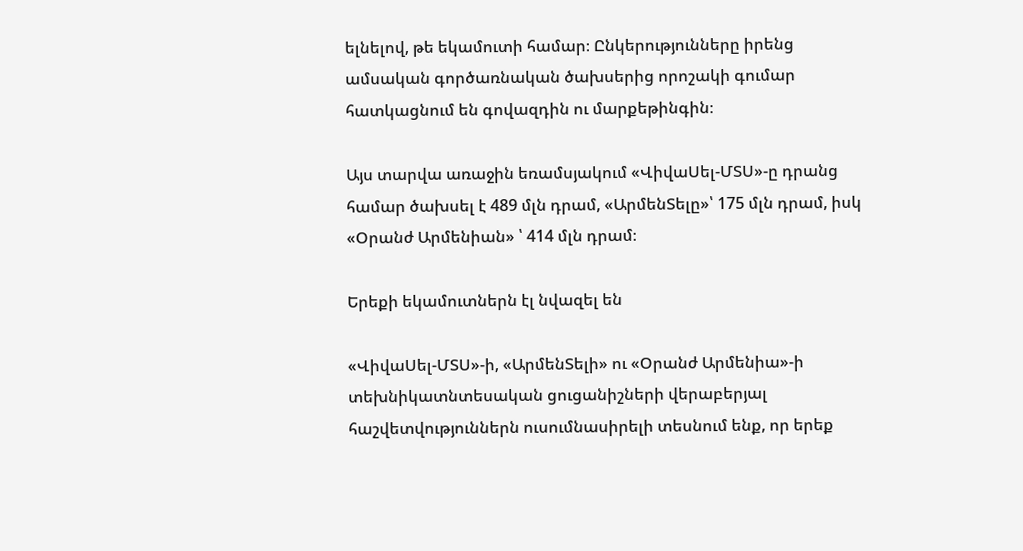ելնելով, թե եկամուտի համար։ Ընկերությունները իրենց ամսական գործառնական ծախսերից որոշակի գումար հատկացնում են գովազդին ու մարքեթինգին։

Այս տարվա առաջին եռամսյակում «ՎիվաՍել-ՄՏՍ»-ը դրանց համար ծախսել է 489 մլն դրամ, «ԱրմենՏելը»՝ 175 մլն դրամ, իսկ «Օրանժ Արմենիան» ՝ 414 մլն դրամ։

Երեքի եկամուտներն էլ նվազել են

«ՎիվաՍել-ՄՏՍ»-ի, «ԱրմենՏելի» ու «Օրանժ Արմենիա»-ի տեխնիկատնտեսական ցուցանիշների վերաբերյալ հաշվետվություններն ուսումնասիրելի տեսնում ենք, որ երեք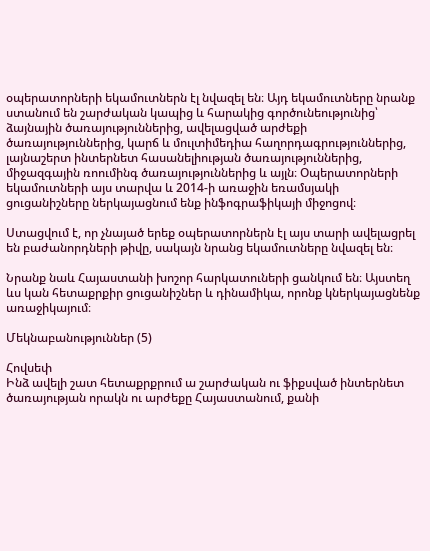օպերատորների եկամուտներն էլ նվազել են։ Այդ եկամուտները նրանք ստանում են շարժական կապից և հարակից գործունեությունից՝  ձայնային ծառայություններից, ավելացված արժեքի ծառայություններից, կարճ և մուլտիմեդիա հաղորդագրություններից, լայնաշերտ ինտերնետ հասանելիության ծառայություններից, միջազգային ռոումինգ ծառայություններից և այլն։ Օպերատորների եկամուտների այս տարվա և 2014-ի առաջին եռամսյակի ցուցանիշները ներկայացնում ենք ինֆոգրաֆիկայի միջոցով։

Ստացվում է, որ չնայած երեք օպերատորներն էլ այս տարի ավելացրել են բաժանորդների թիվը, սակայն նրանց եկամուտները նվազել են։

Նրանք նաև Հայաստանի խոշոր հարկատուների ցանկում են։ Այստեղ ևս կան հետաքրքիր ցուցանիշներ և դինամիկա, որոնք կներկայացնենք առաջիկայում։

Մեկնաբանություններ (5)

Հովսեփ
Ինձ ավելի շատ հետաքրքրում ա շարժական ու ֆիքսված ինտերնետ ծառայության որակն ու արժեքը Հայաստանում, քանի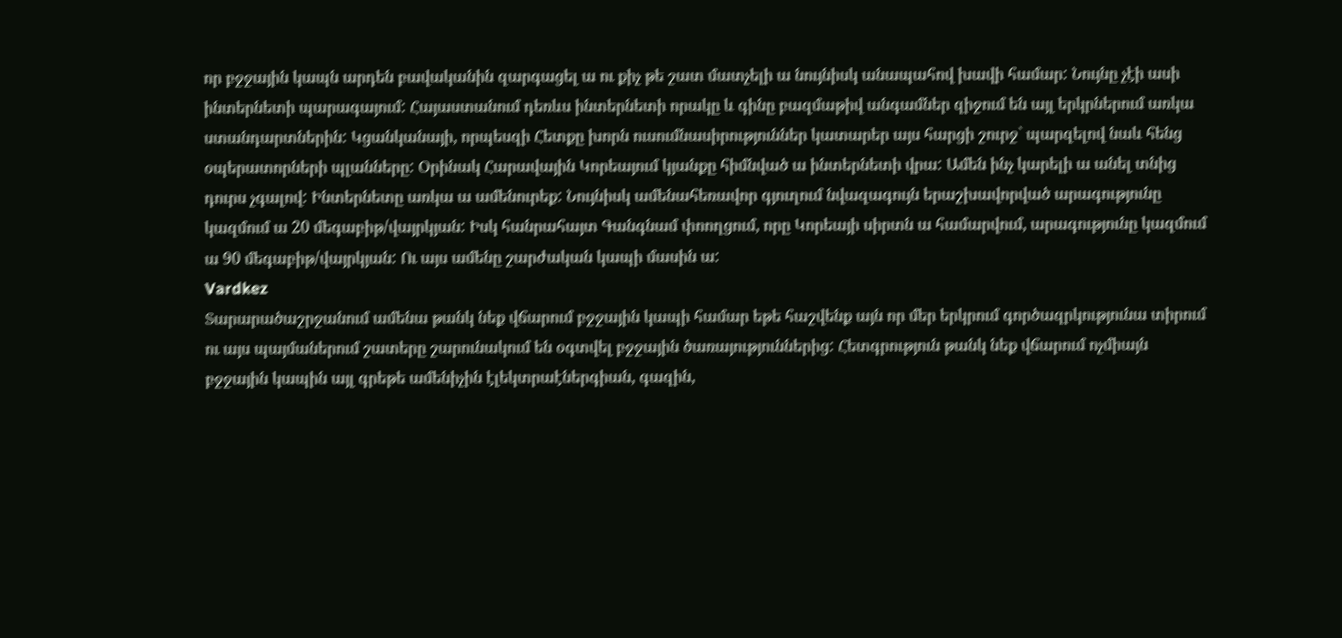որ բջջային կապն արդեն բավականին զարգացել ա ու քիչ թե շատ մատչելի ա նույնիսկ անապահով խավի համար: Նույնը չէի ասի ինտերնետի պարագայում: Հայաստանում դեռևս ինտերնետի որակը և գինը բազմաթիվ անգամներ զիջում են այլ երկրներում առկա ստանդարտներին: Կցանկանայի, որպեսզի Հետքը խորն ուսումնասիրություններ կատարեր այս հարցի շուրջ` պարզելով նաև հենց օպերատորների պլանները: Օրինակ Հարավային Կորեայում կյանքը հիմնված ա ինտերնետի վրա: Ամեն ինչ կարելի ա անել տնից դուրս չգալով: Ինտերնետը առկա ա ամենուրեք: Նույնիսկ ամենահեռավոր գյուղում նվազագույն երաշխավորված արագությունը կազմում ա 20 մեգաբիթ/վայրկյան: Իսկ հանրահայտ Գանգնամ փոողցում, որը Կորեայի սիրտն ա համարվում, արագությունը կազմում ա 90 մեգաբիթ/վայրկյան: Ու այս ամենը շարժական կապի մասին ա:
Vardkez
Տարարածաշրջանում ամենա թանկ նեք վճարում բջջային կապի համար եթե հաշվենք այն որ մեր երկրում գործազրկությունա տիրում ու այս պայմաներում շատերը շարունակում են օգտվել բջջային ծառայություններից: Հետգրություն թանկ նեք վճարում ոչմիայն բջջային կապին այլ գրեթե ամենիչին էլեկտրաէներգիան, գազին,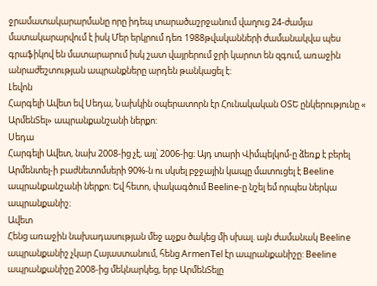ջրամատակարարմանը որը իդեպ տարածաշրջանում վաղուց 24-ժամյա մատակարարվում է իսկ Մեր երկրում դեռ 1988թվականների ժամանակվա պես գրաֆիկով են մատարարում իսկ շատ վայրերում ջրի կարոտ են զգում, առաջին անրաժեշտության ապրանքները արդեն թանկացել է:
Լեվոն
Հարգելի Ավետ եվ Սեդա, Նախկին օպերատորն էր Հունակական ՕՏԵ ընկերությունը « ԱրմենՏել» ապրանքանշանի ներքո:
Սեդա
Հարգելի Ավետ, նախ 2008-ից չէ, այլ՝ 2006-ից։ Այդ տարի Վիմպելկոմ-ը ձեռք է բերել Արմենտել-ի բաժնետոմսերի 90%-ն ու սկսել բջջային կապը մատուցել է Beeline ապրանքանշանի ներքո։ Եվ հետո, փակագծում Beeline-ը նշել եմ որպես ներկա ապրանքանիշ։
Ավետ
Հենց առաջին նախադասության մեջ աչքս ծակեց մի սխալ. այն ժամանակ Beeline ապրանքանիշ չկար Հայաստանում, հենց ArmenTel էր ապրանքանիշը: Beeline ապրանքանիշը 2008-ից մեկնարկեց, երբ ԱրմենՏելը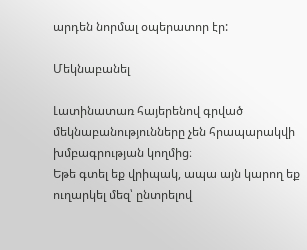արդեն նորմալ օպերատոր էր:

Մեկնաբանել

Լատինատառ հայերենով գրված մեկնաբանությունները չեն հրապարակվի խմբագրության կողմից։
Եթե գտել եք վրիպակ, ապա այն կարող եք ուղարկել մեզ՝ ընտրելով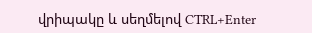վրիպակը և սեղմելով CTRL+Enter